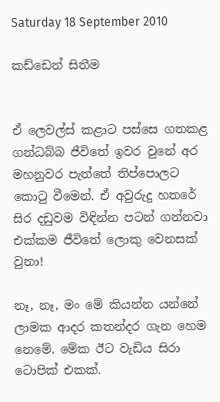Saturday 18 September 2010

කඩ්ඩෙන් සිතීම


ඒ ලෙවල්ස් කළාට පස්සෙ ගතකළ ගන්ධබ්බ ජීවිතේ ඉවර වුනේ අර මහනුවර පැත්තේ තිප්පොලට කොටු වීමෙන්. ඒ අවුරුදු හතරේ සිර දඩුවම විඳින්න පටන් ගන්නවා එක්කම ජීවිතේ ලොකු වෙනසක් වුනා!

නෑ, නෑ, මං මේ කියන්න යන්නේ ලාමක ආදර කතන්දර ගැන හෙම නෙමේ. මේක ඊට වැඩිය සිරා ටොපික් එකක්.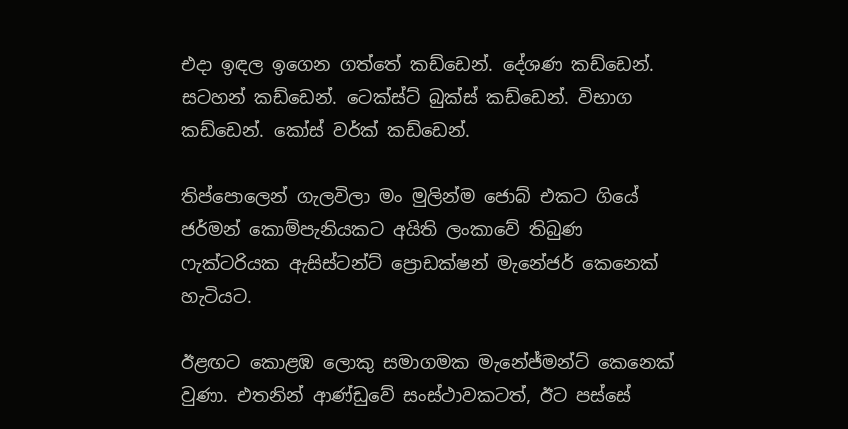එදා ඉඳල ඉගෙන ගත්තේ කඩ්ඩෙන්. දේශණ කඩ්ඩෙන්. සටහන් කඩ්ඩෙන්. ටෙක්ස්ට් බුක්ස් කඩ්ඩෙන්. විභාග කඩ්ඩෙන්. කෝස් වර්ක් කඩ්ඩෙන්.

තිප්පොලෙන් ගැලවිලා මං මුලින්ම ජොබ් එකට ගියේ ජර්මන් කොම්පැනියකට අයිති ලංකාවේ තිබුණ ෆැක්ටරියක ඇසිස්ටන්ට් ප්‍රොඩක්ෂන් මැනේජර් කෙනෙක් හැටියට.

ඊළඟට කොළඹ ලොකු සමාගමක මැනේජ්මන්ට් කෙනෙක් වුණා. එතනින් ආණ්ඩුවේ සංස්ථාවකටත්, ඊට පස්සේ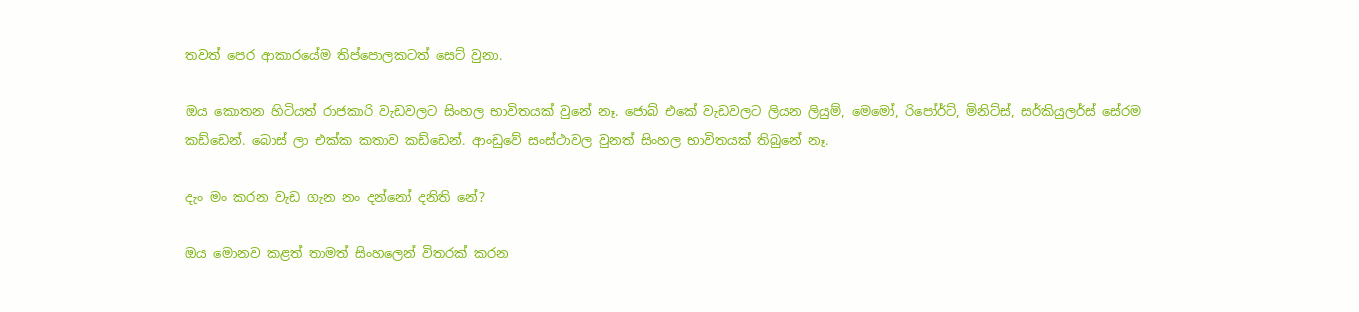තවත් පෙර ආකාරයේම තිප්පොලකටත් සෙට් වුනා.

ඔය කොතන හිටියත් රාජකාරි වැඩවලට සිංහල භාවිතයක් වුනේ නෑ. ජොබ් එකේ වැඩවලට ලියන ලියුම්, මෙමෝ, රිපෝර්ට්, මිනිට්ස්, සර්කියුලර්ස් සේරම කඩ්ඩෙන්. බොස් ලා එක්ක කතාව කඩ්ඩෙන්. ආංඩුවේ සංස්ථාවල වුනත් සිංහල භාවිතයක් තිබුනේ නෑ.

දැං මං කරන වැඩ ගැන නං දන්නෝ දනිති නේ?

ඔය මොනව කළත් තාමත් සිංහලෙන් විතරක් කරන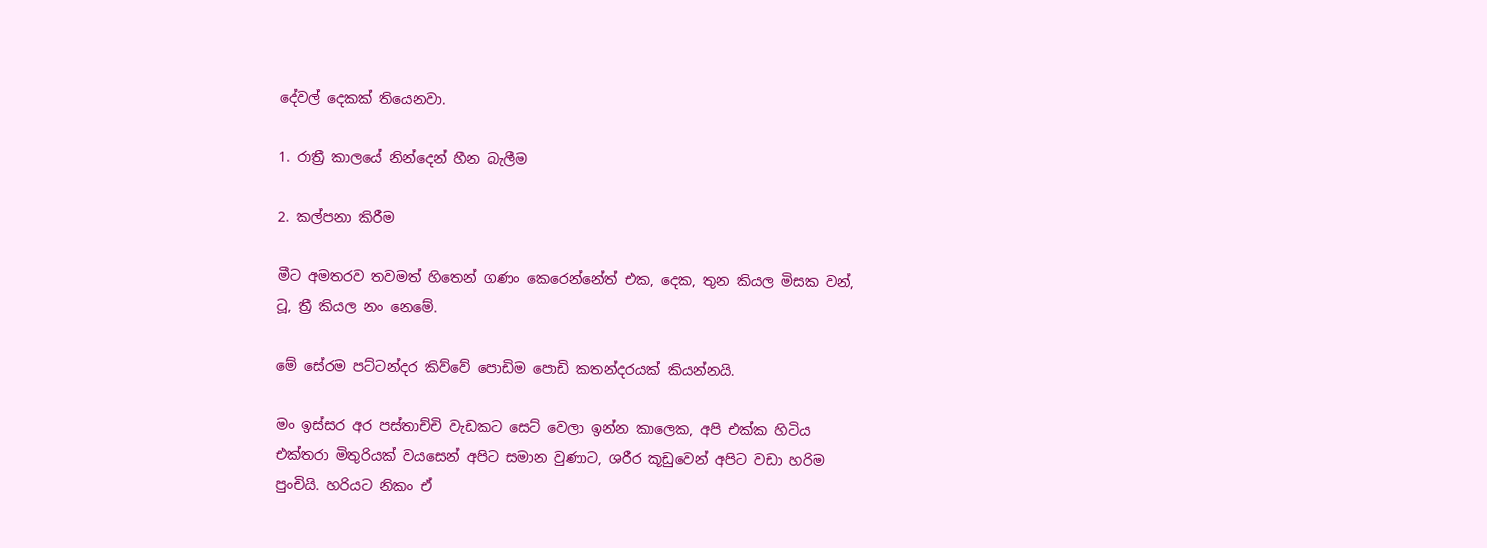දේවල් දෙකක් තියෙනවා.

1. රාත්‍රී කාලයේ නින්දෙන් හීන බැලීම

2. කල්පනා කිරීම

මීට අමතරව තවමත් හිතෙන් ගණං කෙරෙන්නේත් එක, දෙක, තුන කියල මිසක වන්, ටූ, ත්‍රී කියල නං නෙමේ.

මේ සේරම පට්ටන්දර කිව්වේ පොඩිම පොඩි කතන්දරයක් කියන්නයි.

මං ඉස්සර අර පස්තාච්චි වැඩකට සෙට් වෙලා ඉන්න කාලෙක, අපි එක්ක හිටිය එක්තරා මිතුරියක් වයසෙන් අපිට සමාන වුණාට, ශරීර කූඩුවෙන් අපිට වඩා හරිම පුංචියි. හරියට නිකං ඒ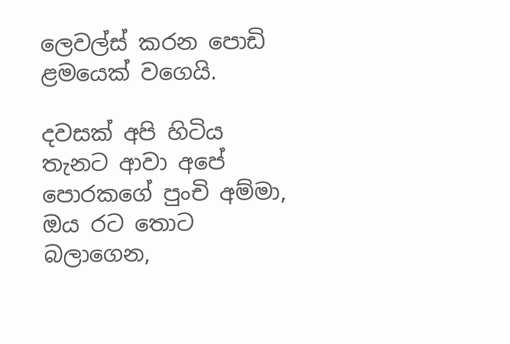ලෙවල්ස් කරන පොඩි ළමයෙක් වගෙයි.

දවසක් අපි හිටිය තැනට ආවා අපේ පොරකගේ පුංචි අම්මා, ඔය රට තොට බලාගෙන,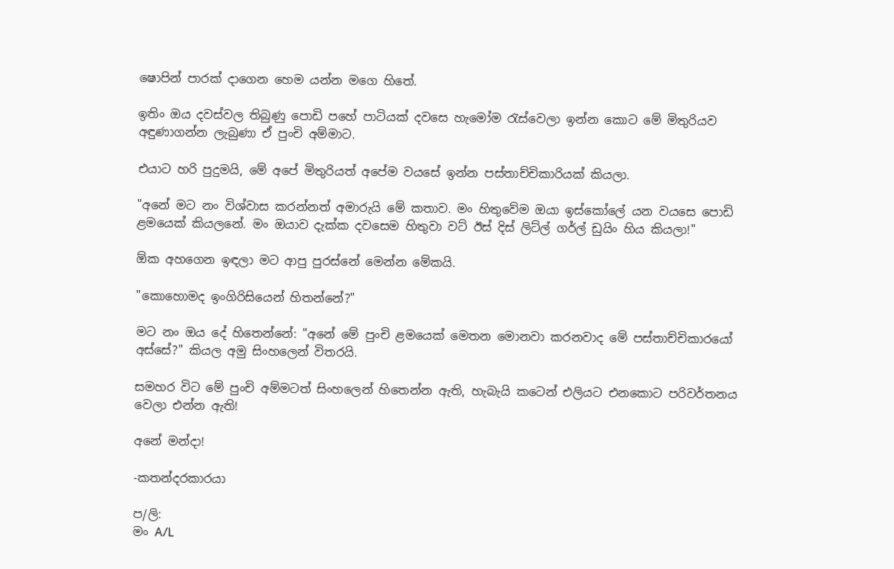ෂොපින් පාරක් දාගෙන හෙම යන්න මගෙ හිතේ.

ඉතිං ඔය දවස්වල තිබුණු පොඩි පහේ පාටියක් දවසෙ හැමෝම රැස්වෙලා ඉන්න කොට මේ මිතුරියව අඳුණාගන්න ලැබුණා ඒ පුංචි අම්මාට.

එයාට හරි පුදුමයි, මේ අපේ මිතුරියත් අපේම වයසේ ඉන්න පස්තාච්චිකාරියක් කියලා.

"අනේ මට නං විශ්වාස කරන්නත් අමාරුයි මේ කතාව. මං හිතුවේම ඔයා ඉස්කෝලේ යන වයසෙ පොඩි ළමයෙක් කියලනේ. මං ඔයාව දැක්ක දවසෙම හිතුවා වට් ඊස් දිස් ලිට්ල් ගර්ල් ඩුයිං හිය කියලා!"

ඕක අහගෙන ඉඳලා මට ආපු පුරස්නේ මෙන්න මේකයි.

"කොහොමද ඉංගිරිසියෙන් හිතන්නේ?"

මට නං ඔය දේ හිතෙන්නේ: "අනේ මේ පුංචි ළමයෙක් මෙතන මොනවා කරනවාද මේ පස්තාච්චිකාරයෝ අස්සේ?" කියල අමු සිංහලෙන් විතරයි.

සමහර විට මේ පුංචි අම්මටත් සිංහලෙන් හිතෙන්න ඇති, හැබැයි කටෙන් එලියට එනකොට පරිවර්තනය වෙලා එන්න ඇති!

අනේ මන්දා!

-කතන්දරකාරයා

ප/ලි:
මං A/L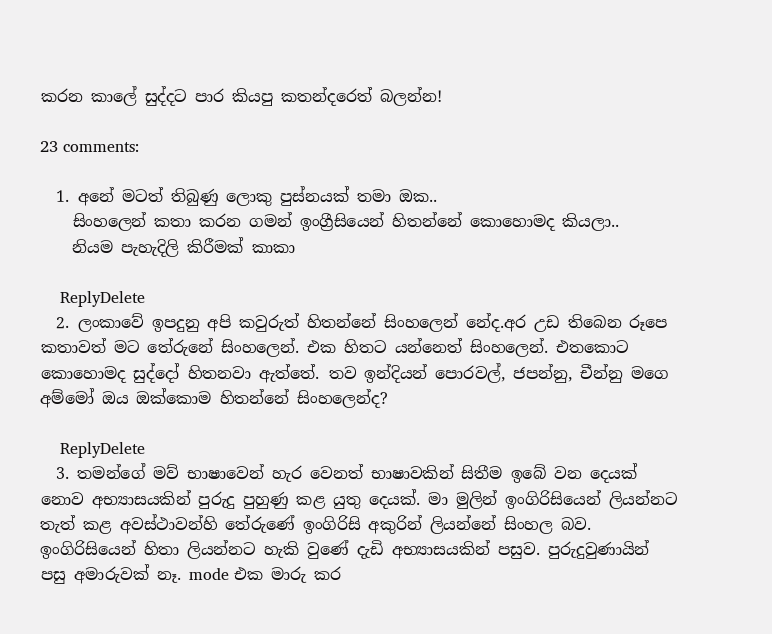කරන කාලේ සුද්දට පාර කියපු කතන්දරෙත් බලන්න!

23 comments:

  1. අනේ මටත් තිබුණු ලොකු පුස්නයක් තමා ඔක..
    සිංහලෙන් කතා කරන ගමන් ඉංග්‍රීසියෙන් හිතන්නේ කොහොමද කියලා..
    නියම පැහැදිලි කිරීමක් කාකා

    ReplyDelete
  2. ලංකාවේ ඉපදුනු අපි කවුරුත් හිතන්නේ සිංහලෙන් නේද.අර උඩ තිබෙන රූපෙ කතාවත් මට තේරුනේ සිංහලෙන්. එක හිතට යන්නෙත් සිංහලෙන්. එතකොට කොහොමද සුද්දෝ හිතනවා ඇත්තේ. තව ඉන්දියන් පොරවල්, ජපන්නු, චීන්නු මගෙ අම්මෝ ඔය ඔක්කොම හිතන්නේ සිංහලෙන්ද?

    ReplyDelete
  3. තමන්ගේ මව් භාෂාවෙන් හැර වෙනත් භාෂාවකින් සිතීම ඉබේ වන දෙයක් නොව අභ්‍යාසයකින් පුරුදු පුහුණු කළ යුතු දෙයක්. මා මුලින් ඉංගිරිසියෙන් ලියන්නට තැත් කළ අවස්ථාවන්හි තේරුණේ ඉංගිරිසි අකුරින් ලියන්නේ සිංහල බව. ඉංගිරිසියෙන් හිතා ලියන්නට හැකි වුණේ දැඩි අභ්‍යාසයකින් පසුව. පුරුදුවුණායින් පසු අමාරුවක් නෑ. mode එක මාරු කර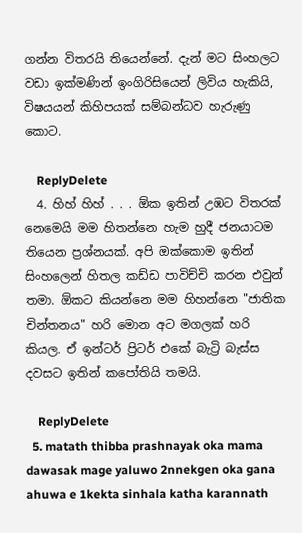ගන්න විතරයි තියෙන්නේ. දැන් මට සිංහලට වඩා ඉක්මණින් ඉංගිරිසියෙන් ලිවිය හැකියි, විෂයයන් කිහිපයක් සම්බන්ධව හැරුණු කොට.

    ReplyDelete
  4. හිහ් හිහ් . . . ඕක ඉතින් උඹට විතරක් නෙමෙයි මම හිතන්නෙ හැම හුදී ජනයාටම තියෙන ප්‍රශ්නයක්. අපි ඔක්කොම ඉතින් සිංහලෙන් හිතල කඩ්ඩ පාවිච්චි කරන එවුන් තමා. ඕකට කියන්නෙ මම හිහන්නෙ "ජාතික චින්තනය" හරි මොන අට මගලක් හරි කියල. ඒ ඉන්ටර් ප්‍රිටර් එකේ බැට්‍රි බැස්ස දවසට ඉතින් කපෝතියි තමයි.

    ReplyDelete
  5. matath thibba prashnayak oka mama dawasak mage yaluwo 2nnekgen oka gana ahuwa e 1kekta sinhala katha karannath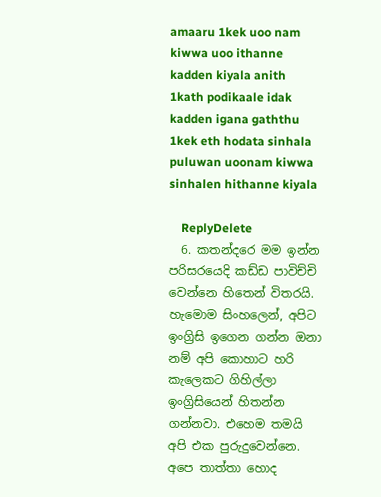amaaru 1kek uoo nam kiwwa uoo ithanne kadden kiyala anith 1kath podikaale idak kadden igana gaththu 1kek eth hodata sinhala puluwan uoonam kiwwa sinhalen hithanne kiyala

    ReplyDelete
  6. කතන්දරෙ මම ඉන්න පරිසරයෙදි කඩ්ඩ පාවිච්චි වෙන්නෙ හිතෙන් විතරයි. හැමොම සිංහලෙන්, අපිට ඉංග්‍රිසි ඉගෙන ගන්න ඔනා නම් අපි කොහාට හරි කැලෙකට ගිහිල්ලා ඉංග්‍රිසියෙන් හිතන්න ගන්නවා. එහෙම තමයි අපි එක පුරුදුවෙන්නෙ. අපෙ තාත්තා හොද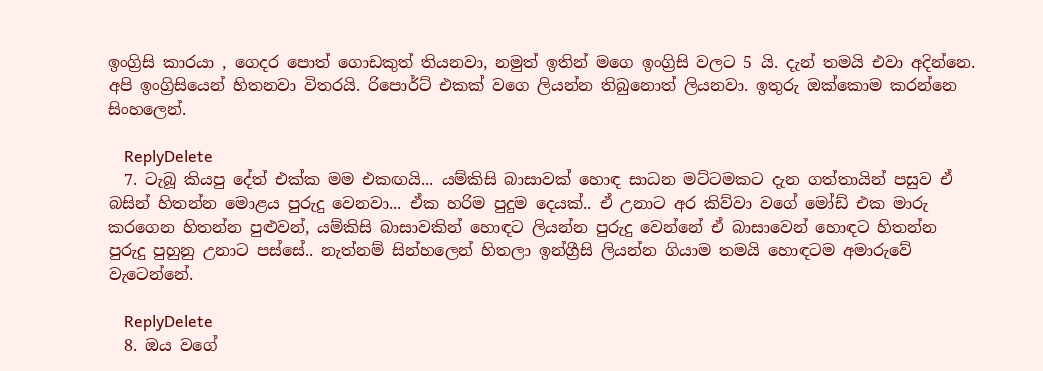ඉංග්‍රිසි කාරයා , ගෙදර පොත් ගොඩකුත් තියනවා, නමුත් ඉතින් මගෙ ඉංග්‍රිසි වලට 5 යි. දැන් තමයි එවා අදින්නෙ. අපි ඉංග්‍රිසියෙන් හිතනවා විතරයි. රිපොර්ට් එකක් වගෙ ලියන්න තිබුනොත් ලියනවා. ඉතුරු ඔක්කොම කරන්නෙ සිංහලෙන්.

    ReplyDelete
  7. ටැබූ කියපු දේත් එක්ක මම එකඟයි... යම්කිසි බාසාවක් හොඳ සාධන මට්ටමකට දැන ගත්තායින් පසුව ඒ බසින් හිතන්න මොළය පුරුදු වෙනවා... ඒක හරිම පුදුම දෙයක්.. ඒ උනාට අර කිව්වා වගේ මෝඩ් එක මාරු කරගෙන හිතන්න පුළුවන්, යම්කිසි බාසාවකින් හොඳට ලියන්න පුරුදු වෙන්නේ ඒ බාසාවෙන් හොඳට හිතන්න පුරුදු පුහුනු උනාට පස්සේ.. නැත්නම් සින්හලෙන් හිතලා ඉන්ග්‍රීසි ලියන්න ගියාම තමයි හොඳටම අමාරුවේ වැටෙන්නේ.

    ReplyDelete
  8. ඔය වගේ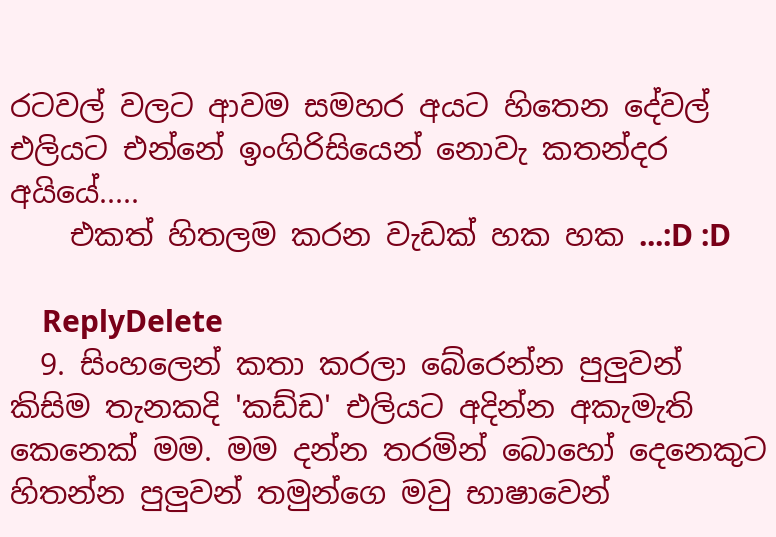රටවල් වලට ආවම සමහර අයට හිතෙන දේවල් එලියට එන්නේ ඉංගිරිසියෙන් නොවැ කතන්දර අයියේ.....
    එකත් හිතලම කරන වැඩක් හක හක ...:D :D

    ReplyDelete
  9. සිංහලෙන් කතා කරලා බේරෙන්න පුලුවන් කිසිම තැනකදි 'කඩ්ඩ' එලියට අදින්න අකැමැති කෙනෙක් මම. මම දන්න තරමින් බොහෝ දෙනෙකුට හිතන්න පුලුවන් තමුන්ගෙ මවු භාෂාවෙන්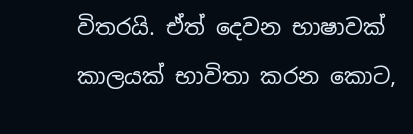විතරයි. ඒත් දෙවන භාෂාවක් කාලයක් භාවිතා කරන කොට,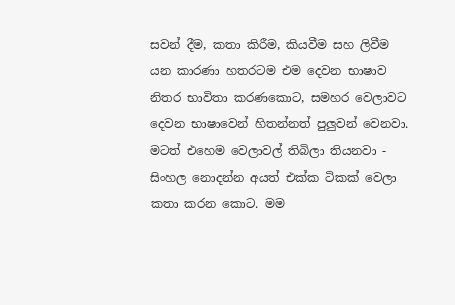සවන් දීම, කතා කිරීම, කියවීම සහ ලිවීම යන කාරණා හතරටම එම දෙවන භාෂාව නිතර භාවිතා කරණකොට, සමහර වෙලාවට දෙවන භාෂාවෙන් හිතන්නත් පුලුවන් වෙනවා. මටත් එහෙම වෙලාවල් තිබිලා තියනවා - සිංහල නොදන්න අයත් එක්ක ටිකක් වෙලා කතා කරන කොට. මම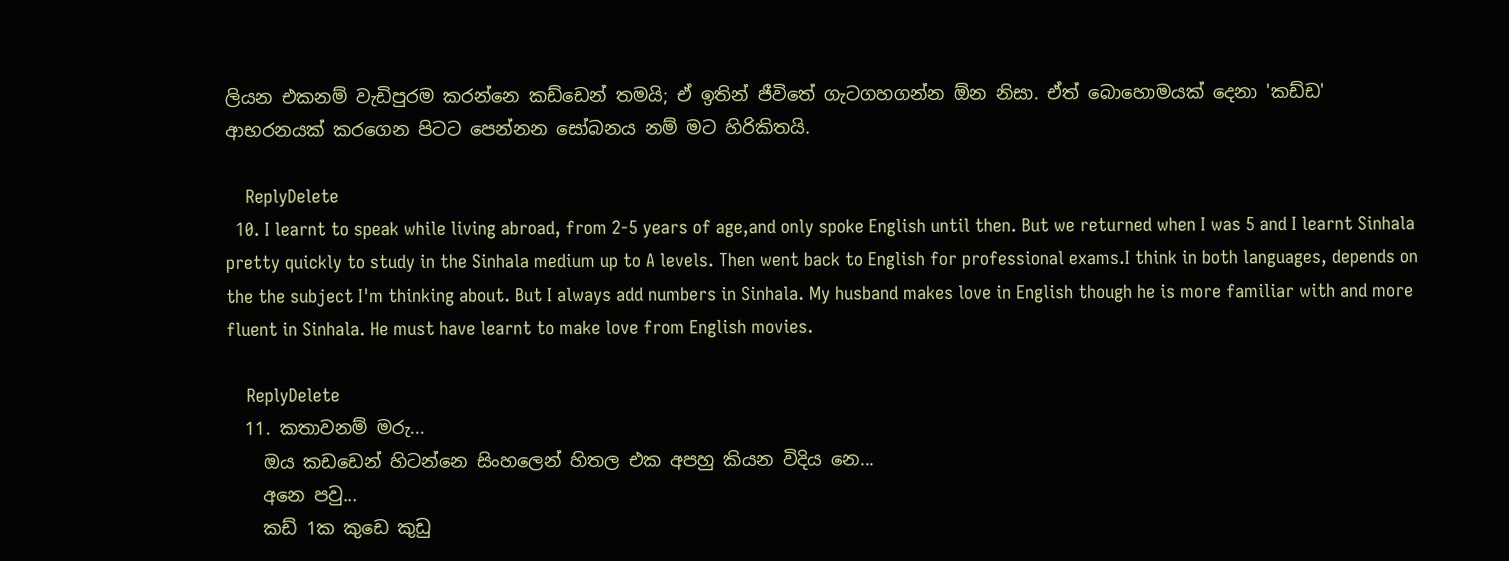ලියන එකනම් වැඩිපුරම කරන්නෙ කඩ්ඩෙන් තමයි; ඒ ඉතින් ජීවිතේ ගැටගහගන්න ඕන නිසා. ඒත් බොහොමයක් දෙනා 'කඩ්ඩ' ආභරනයක් කරගෙන පිටට පෙන්නන සෝබනය නම් මට හිරිකිතයි.

    ReplyDelete
  10. I learnt to speak while living abroad, from 2-5 years of age,and only spoke English until then. But we returned when I was 5 and I learnt Sinhala pretty quickly to study in the Sinhala medium up to A levels. Then went back to English for professional exams.I think in both languages, depends on the the subject I'm thinking about. But I always add numbers in Sinhala. My husband makes love in English though he is more familiar with and more fluent in Sinhala. He must have learnt to make love from English movies.

    ReplyDelete
  11. කතාවනම් මරු...
    ඔය කඩඩෙන් හිටන්නෙ සිංහලෙන් හිතල එක අපහු කියන විදිය නෙ...
    අනෙ පවු...
    කඩ් 1ක කුඩෙ කුඩු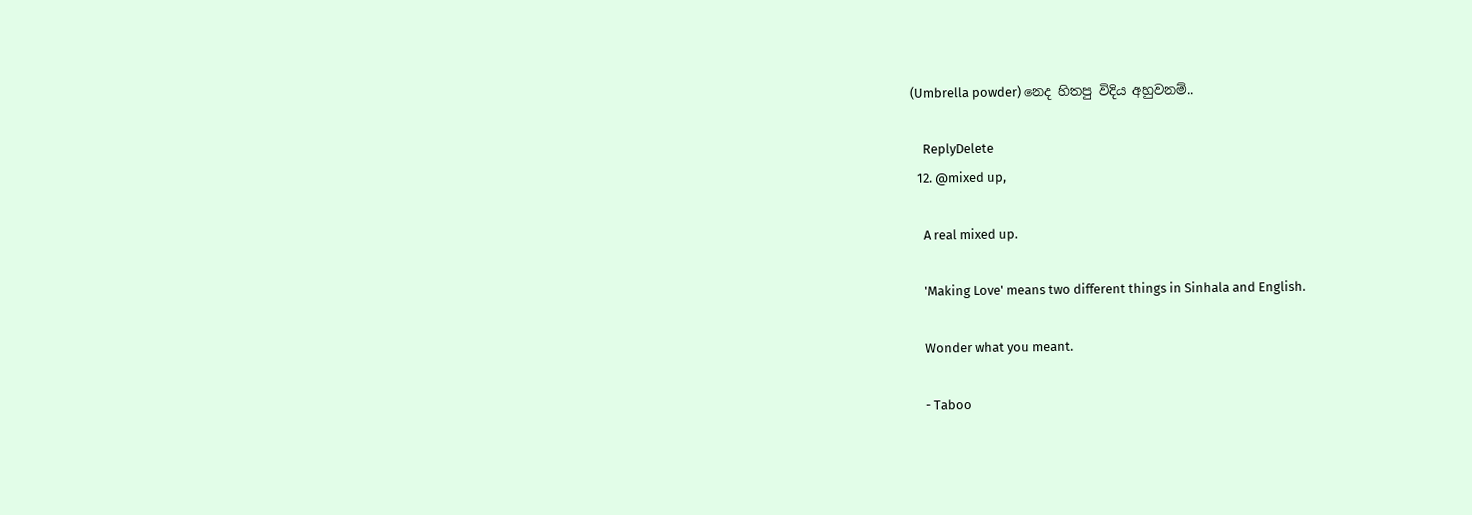(Umbrella powder) නෙද හිතපු විදිය අහුවනම්..

    ReplyDelete
  12. @mixed up,

    A real mixed up.

    'Making Love' means two different things in Sinhala and English.

    Wonder what you meant.

    - Taboo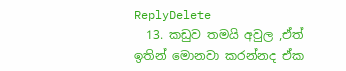ReplyDelete
  13. කඩුව තමයි අවුල ,ඒත් ඉතින් මොනවා කරන්නද ඒක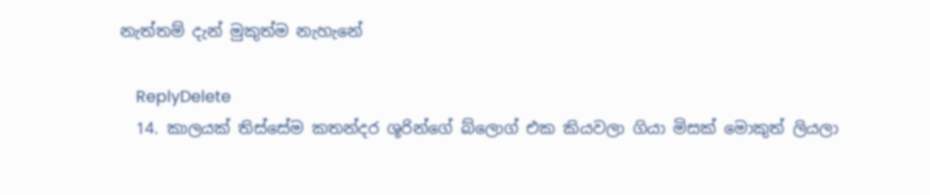නැත්තම් දැන් මුකුත්ම නැහැනේ

    ReplyDelete
  14. කාලයක් තිස්සේම කතන්දර ශූරින්ගේ බ්ලොග් එක කියවලා ගියා මිසක් මොකුත් ලියලා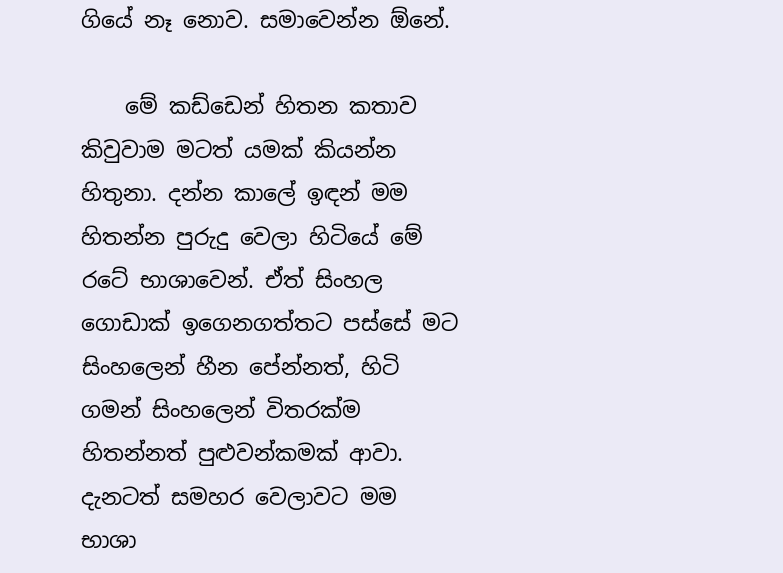ගියේ නෑ නොව. සමාවෙන්න ඕනේ.

    මේ කඩ්ඩෙන් හිතන කතාව කිවුවාම මටත් යමක් කියන්න හිතුනා. දන්න කාලේ ඉඳන් මම හිතන්න පුරුදු වෙලා හිටියේ මේ රටේ භාශාවෙන්. ඒත් සිංහල ගොඩාක් ඉගෙනගත්තට පස්සේ මට සිංහලෙන් හීන පේන්නත්, හිටි ගමන් සිංහලෙන් විතරක්ම හිතන්නත් පුළුවන්කමක් ආවා. දැනටත් සමහර වෙලාවට මම භාශා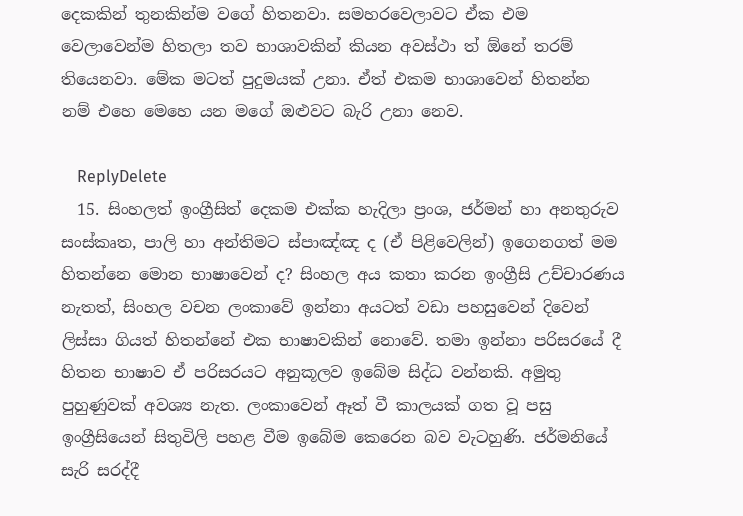දෙකකින් තුනකින්ම වගේ හිතනවා. සමහරවෙලාවට ඒක එම වෙලාවෙන්ම හිතලා තව භාශාවකින් කියන අවස්ථා ත් ඕනේ තරම් තියෙනවා. මේක මටත් පුදුමයක් උනා. ඒත් එකම භාශාවෙන් හිතන්න නම් එහෙ මෙහෙ යන මගේ ඔළුවට බැරි උනා නෙව.

    ReplyDelete
  15. සිංහලත් ඉංග්‍රීසිත් දෙකම එක්ක හැදිලා ප්‍රංශ, ජර්මන් හා අනතුරුව සංස්කෘත, පාලි හා අන්තිමට ස්පාඤ්ඤ ද (ඒ පිළිවෙලින්) ඉගෙනගත් මම හිතන්නෙ මොන භාෂාවෙන් ද? සිංහල අය කතා කරන ඉංග්‍රීසි උච්චාරණය නැතත්, සිංහල වචන ලංකාවේ ඉන්නා අයටත් වඩා පහසුවෙන් දිවෙන් ලිස්සා ගියත් හිතන්නේ එක භාෂාවකින් නොවේ. තමා ඉන්නා පරිසරයේ දී හිතන භාෂාව ඒ පරිසරයට අනුකූලව ඉබේම සිද්ධ වන්නකි. අමුතු පුහුණුවක් අවශ්‍ය නැත. ලංකාවෙන් ඈත් වී කාලයක් ගත වූ පසු ඉංග්‍රීසියෙන් සිතුවිලි පහළ වීම ඉබේම කෙරෙන බව වැටහුණි. ජර්මනියේ සැරි සරද්දී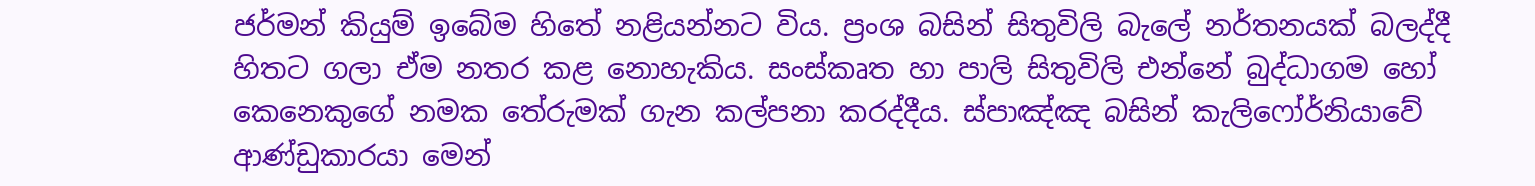ජර්මන් කියුම් ඉබේම හිතේ නළියන්නට විය. ප්‍රංශ බසින් සිතුවිලි බැලේ නර්තනයක් බලද්දී හිතට ගලා ඒම නතර කළ නොහැකිය. සංස්කෘත හා පාලි සිතුවිලි එන්නේ බුද්ධාගම හෝ කෙනෙකුගේ නමක තේරුමක් ගැන කල්පනා කරද්දීය. ස්පාඤ්ඤ බසින් කැලිෆෝර්නියාවේ ආණ්ඩුකාරයා මෙන්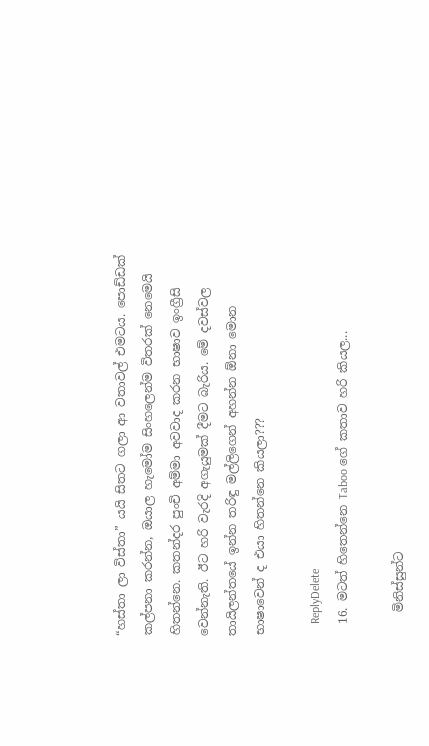“හස්තා ලා විස්තා” යයි සිතට ගලා ආ වතාවල් එමටය. පොඩ්ඩක් කල්පනා කරන්න, ඔයාල හැමෝම සිංහලෙන්ම විතරක් නෙමෙයි හිතන්නෙ. කතන්දර පුංචි අම්මා අවවාද කරන භාෂාව ඉංග්‍රීසි වෙන්නැති. ඊට හරි වැරදි අගැයුමක් දීමට බැරිය. මේ දවස්වල තායිලන්තයේ ඉන්න තරිඳු මල්ලිගෙන් අහන්න ඕනා මොන භාෂාවෙන් ද එයා හිතන්නෙ කියලා???

    ReplyDelete
  16. මටත් හිතෙන්නෙ Taboo ගේ කතාව හරි කියල...

    මිනිස්සුන්ට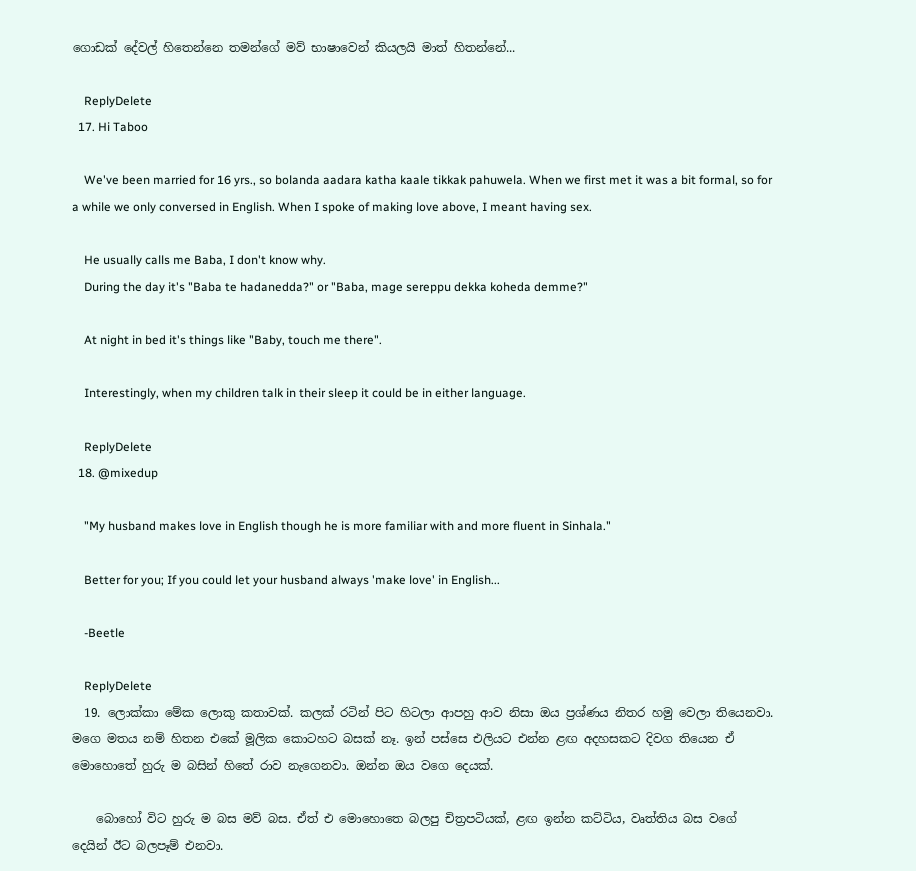ගොඩක් දේවල් හිතෙන්නෙ තමන්ගේ මව් භාෂාවෙන් කියලයි මාත් හිතන්නේ...

    ReplyDelete
  17. Hi Taboo

    We've been married for 16 yrs., so bolanda aadara katha kaale tikkak pahuwela. When we first met it was a bit formal, so for a while we only conversed in English. When I spoke of making love above, I meant having sex.

    He usually calls me Baba, I don't know why.
    During the day it's "Baba te hadanedda?" or "Baba, mage sereppu dekka koheda demme?"

    At night in bed it's things like "Baby, touch me there".

    Interestingly, when my children talk in their sleep it could be in either language.

    ReplyDelete
  18. @mixedup

    "My husband makes love in English though he is more familiar with and more fluent in Sinhala."

    Better for you; If you could let your husband always 'make love' in English...

    -Beetle

    ReplyDelete
  19. ලොක්කා මේක ලොකු කතාවක්. කලක් රටින් පිට හිටලා ආපහු ආව නිසා ඔය ප්‍රශ්ණය නිතර හමු වෙලා තියෙනවා. මගෙ මතය නම් හිතන එකේ මූලික කොටහට බසක් නෑ. ඉන් පස්සෙ එලියට එන්න ළඟ අදහසකට දිවග තියෙන ඒ මොහොතේ හුරු ම බසින් හිතේ රාව නැගෙනවා. ඔන්න ඔය වගෙ දෙයක්.

    බොහෝ විට හුරු ම බස මව් බස. ඒත් එ මොහොතෙ බලපු චිත්‍රපටියක්, ළඟ ඉන්න කට්ටිය, වෘත්තිය බස වගේ දෙයින් ඊට බලපෑම් එනවා.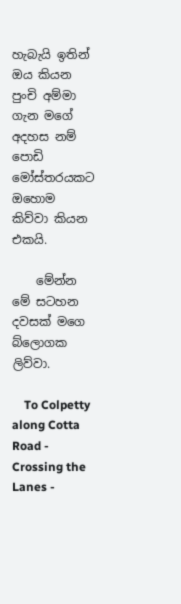හැබැයි ඉතින් ඔය කියන පුංචි අම්මා ගැන මගේ අදහස නම් පොඩි මෝස්තරයකට ඔහොම කිව්වා කියන එකයි.

    මේන්න මේ සටහන දවසක් මගෙ බ්ලොගක ලිව්වා.

    To Colpetty along Cotta Road - Crossing the Lanes -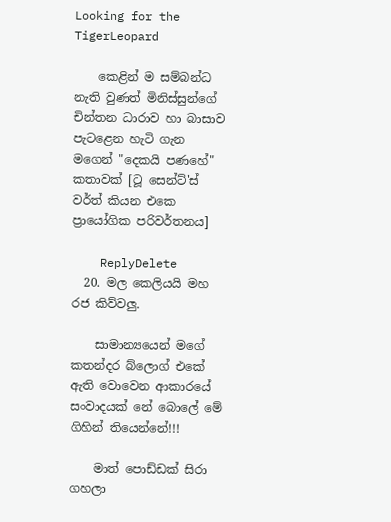Looking for the TigerLeopard

    කෙළින් ම සම්බන්ධ නැති වුණත් මිනිස්සුන්ගේ චින්තන ධාරාව හා බාසාව පැටළෙන හැටි ගැන මගෙන් "දෙකයි පණහේ" කතාවක් [ටූ සෙන්ට්'ස් වර්ත් කියන එකෙ ප්‍රායෝගික පරිවර්තනය]

    ReplyDelete
  20. මල කෙලියයි මහ රජ කිව්වලු.

    සාමාන්‍යයෙන් මගේ කතන්දර බ්ලොග් එකේ ඇති වොවෙන ආකාරයේ සංවාදයක් නේ බොලේ මේ ගිහින් තියෙන්නේ!!!

    මාත් පොඩ්ඩක් සිරා ගහලා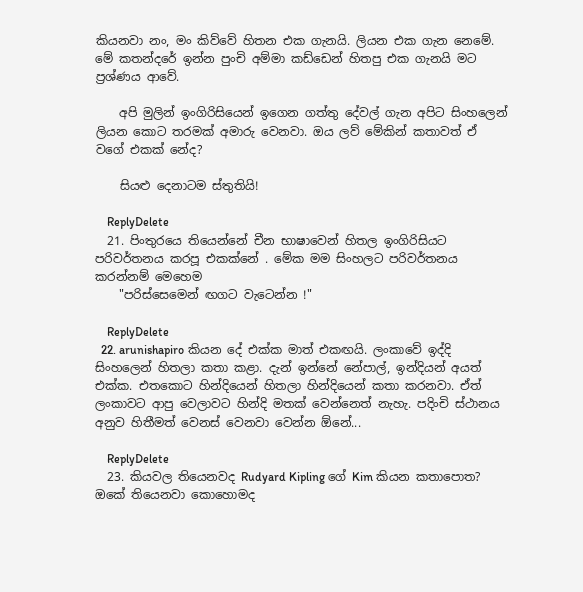කියනවා නං, මං කිව්වේ හිතන එක ගැනයි. ලියන එක ගැන නෙමේ. මේ කතන්දරේ ඉන්න පුංචි අම්මා කඩ්ඩෙන් හිතපු එක ගැනයි මට ප්‍රශ්ණය ආවේ.

    අපි මුලින් ඉංගිරිසියෙන් ඉගෙන ගත්තු දේවල් ගැන අපිට සිංහලෙන් ලියන කොට තරමක් අමාරු වෙනවා. ඔය ලව් මේකින් කතාවත් ඒ වගේ එකක් නේද?

    සියළු දෙනාටම ස්තුතියි!

    ReplyDelete
  21. පිංතුරයෙ තියෙන්නේ චීන භාෂාවෙන් හිතල ඉංගිරිසියට පරිවර්තනය කරපූ එකක්නේ . මේක මම සිංහලට පරිවර්තනය කරන්නම් මෙහෙම
    "පරිස්සෙමෙන් ඟගට වැටෙන්න !"

    ReplyDelete
  22. arunishapiro කියන දේ එක්ක මාත් එකඟයි. ලංකාවේ ඉද්දි සිංහලෙන් හිතලා කතා කළා. දැන් ඉන්නේ නේපාල්, ඉන්දියන් අයත් එක්ක. එතකොට හින්දියෙන් හිතලා හින්දියෙන් කතා කරනවා. ඒත් ලංකාවට ආපු වෙලාවට හින්දි මතක් වෙන්නෙත් නැහැ. පදිංචි ස්ථානය අනුව හිතීමත් වෙනස් වෙනවා වෙන්න ඕනේ...

    ReplyDelete
  23. කියවල තියෙනවද Rudyard Kipling ගේ Kim කියන කතාපොත? ඔකේ තියෙනවා කොහොමද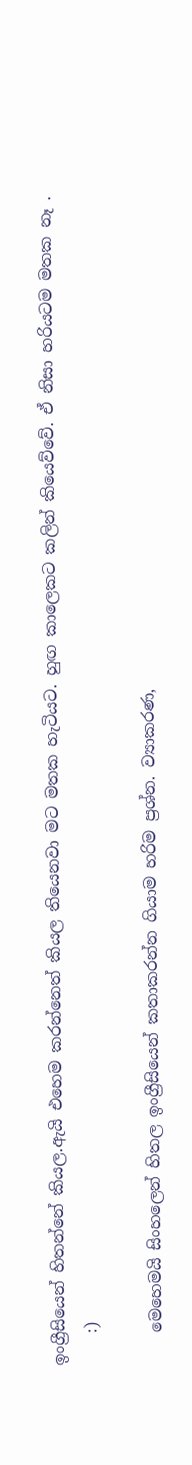ඉංග්‍රීසියෙන් හිතන්නේ කියල.ඇයි එහෙම කරන්නෙත් කියල තියෙනවා මට මතක හැටියට. හුඟ කාලෙකට කලින් කියෙව්වේ. ඒ නිසා හරියටම මතක නෑ .
    :)

    මෙහෙමයි සිංහලෙන් හිතල ඉංග්‍රීසියෙන් කතාකරන්න ගියාම හරිම ප්‍රශ්න. ව්‍යාකරණ,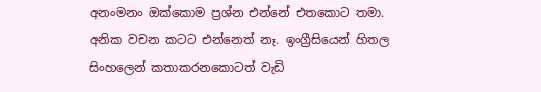අනංමනං ඔක්කොම ප්‍රශ්න එන්නේ එතකොට තමා. අනික වචන කටට එන්නෙත් නෑ. ඉංග්‍රීසියෙන් හිතල සිංහලෙන් කතාකරනකොටත් වැඩි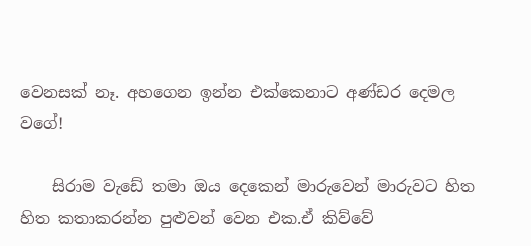වෙනසක් නෑ. අහගෙන ඉන්න එක්කෙනාට අණ්ඩර දෙමල වගේ!

    සිරාම වැඩේ තමා ඔය දෙකෙන් මාරුවෙන් මාරුවට හිත හිත කතාකරන්න පුළුවන් වෙන එක.ඒ කිව්වේ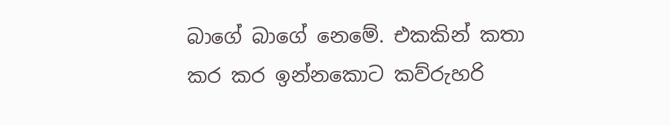බාගේ බාගේ නෙමේ. එකකින් කතා කර කර ඉන්නකොට කව්රුහරි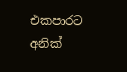එකපාරට අනික්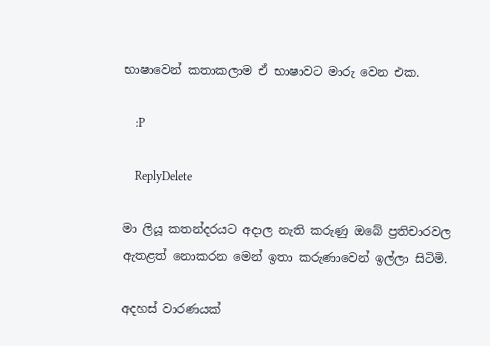භාෂාවෙන් කතාකලාම ඒ භාෂාවට මාරු වෙන එක.

    :P

    ReplyDelete

මා ලියූ කතන්දරයට අදාල නැති කරුණු ඔබේ ප්‍රතිචාරවල ඇතළත් නොකරන මෙන් ඉතා කරුණාවෙන් ඉල්ලා සිටිමි.

අදහස් වාරණයක්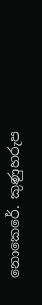නොකෙරේ. කුණුහරුප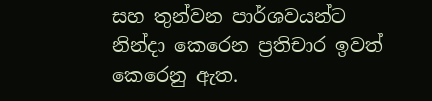සහ තුන්වන පාර්ශවයන්ට නින්දා කෙරෙන ප්‍රතිචාර ඉවත් කෙරෙනු ඇත.